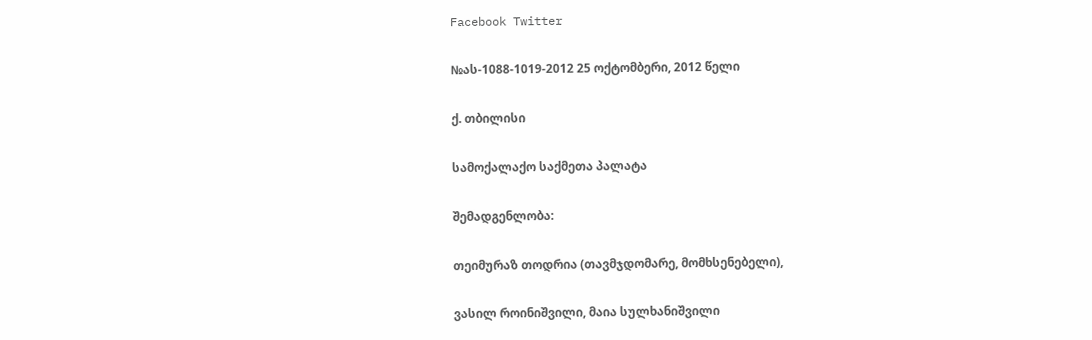Facebook Twitter

№ას-1088-1019-2012 25 ოქტომბერი, 2012 წელი

ქ. თბილისი

სამოქალაქო საქმეთა პალატა

შემადგენლობა:

თეიმურაზ თოდრია (თავმჯდომარე, მომხსენებელი),

ვასილ როინიშვილი, მაია სულხანიშვილი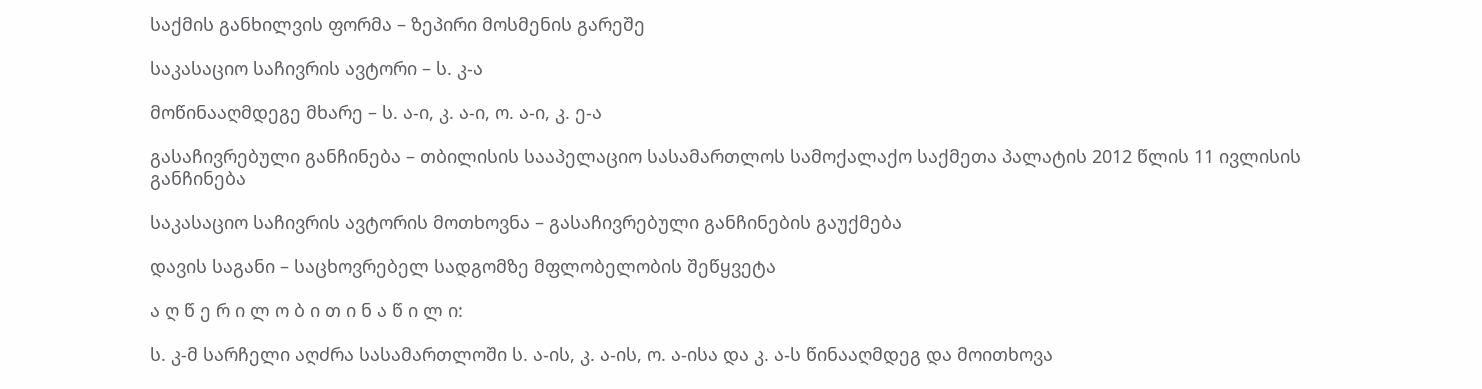საქმის განხილვის ფორმა – ზეპირი მოსმენის გარეშე

საკასაციო საჩივრის ავტორი – ს. კ-ა

მოწინააღმდეგე მხარე – ს. ა-ი, კ. ა-ი, ო. ა-ი, კ. ე-ა

გასაჩივრებული განჩინება – თბილისის სააპელაციო სასამართლოს სამოქალაქო საქმეთა პალატის 2012 წლის 11 ივლისის განჩინება

საკასაციო საჩივრის ავტორის მოთხოვნა – გასაჩივრებული განჩინების გაუქმება

დავის საგანი – საცხოვრებელ სადგომზე მფლობელობის შეწყვეტა

ა ღ წ ე რ ი ლ ო ბ ი თ ი ნ ა წ ი ლ ი:

ს. კ-მ სარჩელი აღძრა სასამართლოში ს. ა-ის, კ. ა-ის, ო. ა-ისა და კ. ა-ს წინააღმდეგ და მოითხოვა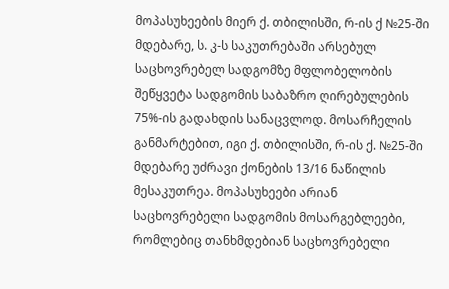მოპასუხეების მიერ ქ. თბილისში, რ-ის ქ №25-ში მდებარე, ს. კ-ს საკუთრებაში არსებულ საცხოვრებელ სადგომზე მფლობელობის შეწყვეტა სადგომის საბაზრო ღირებულების 75%-ის გადახდის სანაცვლოდ. მოსარჩელის განმარტებით, იგი ქ. თბილისში, რ-ის ქ. №25-ში მდებარე უძრავი ქონების 13/16 ნაწილის მესაკუთრეა. მოპასუხეები არიან საცხოვრებელი სადგომის მოსარგებლეები, რომლებიც თანხმდებიან საცხოვრებელი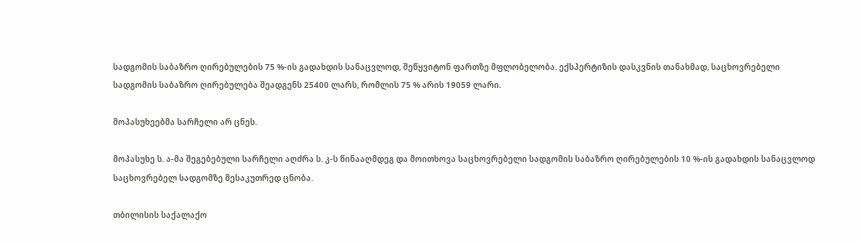სადგომის საბაზრო ღირებულების 75 %-ის გადახდის სანაცვლოდ, შეწყვიტონ ფართზე მფლობელობა. ექსპერტიზის დასკვნის თანახმად, საცხოვრებელი სადგომის საბაზრო ღირებულება შეადგენს 25400 ლარს, რომლის 75 % არის 19059 ლარი.

მოპასუხეებმა სარჩელი არ ცნეს.

მოპასუხე ს. ა-მა შეგებებული სარჩელი აღძრა ს. კ-ს წინააღმდეგ და მოითხოვა საცხოვრებელი სადგომის საბაზრო ღირებულების 10 %-ის გადახდის სანაცვლოდ საცხოვრებელ სადგომზე მესაკუთრედ ცნობა.

თბილისის საქალაქო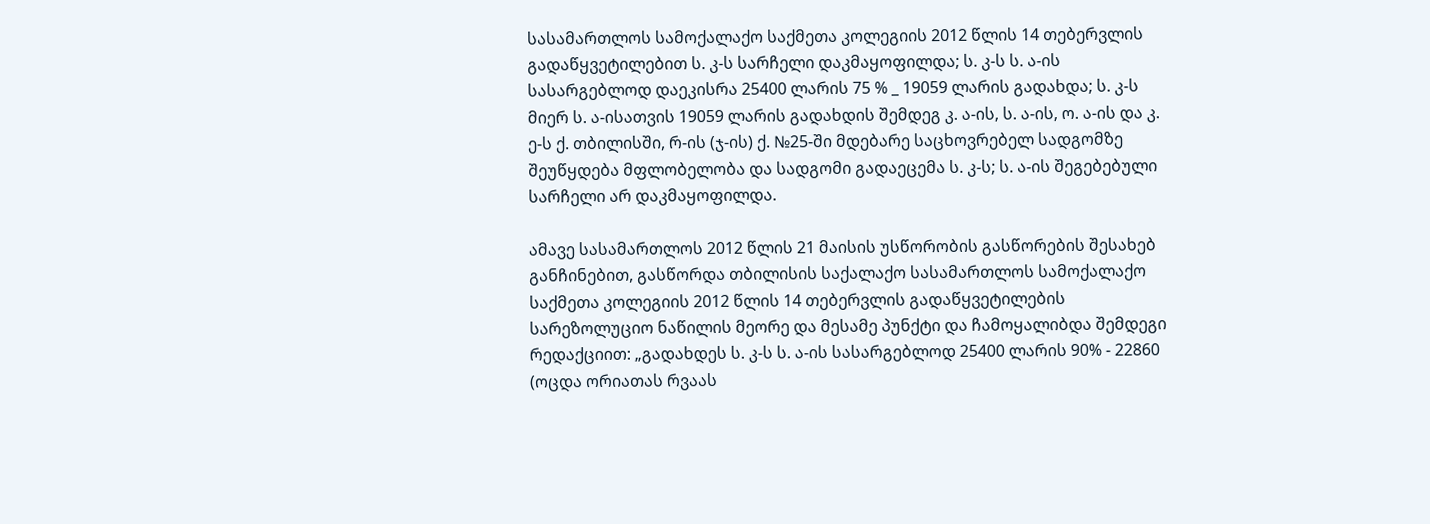სასამართლოს სამოქალაქო საქმეთა კოლეგიის 2012 წლის 14 თებერვლის გადაწყვეტილებით ს. კ-ს სარჩელი დაკმაყოფილდა; ს. კ-ს ს. ა-ის სასარგებლოდ დაეკისრა 25400 ლარის 75 % _ 19059 ლარის გადახდა; ს. კ-ს მიერ ს. ა-ისათვის 19059 ლარის გადახდის შემდეგ კ. ა-ის, ს. ა-ის, ო. ა-ის და კ. ე-ს ქ. თბილისში, რ-ის (ჯ-ის) ქ. №25-ში მდებარე საცხოვრებელ სადგომზე შეუწყდება მფლობელობა და სადგომი გადაეცემა ს. კ-ს; ს. ა-ის შეგებებული სარჩელი არ დაკმაყოფილდა.

ამავე სასამართლოს 2012 წლის 21 მაისის უსწორობის გასწორების შესახებ განჩინებით, გასწორდა თბილისის საქალაქო სასამართლოს სამოქალაქო საქმეთა კოლეგიის 2012 წლის 14 თებერვლის გადაწყვეტილების სარეზოლუციო ნაწილის მეორე და მესამე პუნქტი და ჩამოყალიბდა შემდეგი რედაქციით: „გადახდეს ს. კ-ს ს. ა-ის სასარგებლოდ 25400 ლარის 90% - 22860 (ოცდა ორიათას რვაას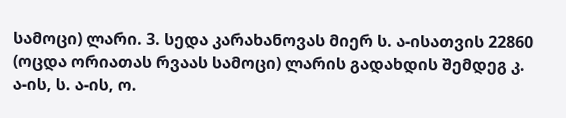სამოცი) ლარი. 3. სედა კარახანოვას მიერ ს. ა-ისათვის 22860 (ოცდა ორიათას რვაას სამოცი) ლარის გადახდის შემდეგ კ. ა-ის, ს. ა-ის, ო.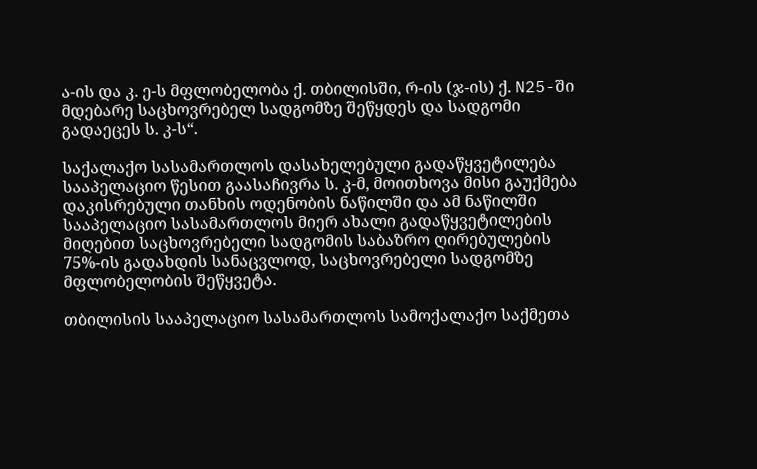ა-ის და კ. ე-ს მფლობელობა ქ. თბილისში, რ-ის (ჯ-ის) ქ. N25-ში მდებარე საცხოვრებელ სადგომზე შეწყდეს და სადგომი გადაეცეს ს. კ-ს“.

საქალაქო სასამართლოს დასახელებული გადაწყვეტილება სააპელაციო წესით გაასაჩივრა ს. კ-მ, მოითხოვა მისი გაუქმება დაკისრებული თანხის ოდენობის ნაწილში და ამ ნაწილში სააპელაციო სასამართლოს მიერ ახალი გადაწყვეტილების მიღებით საცხოვრებელი სადგომის საბაზრო ღირებულების 75%-ის გადახდის სანაცვლოდ, საცხოვრებელი სადგომზე მფლობელობის შეწყვეტა.

თბილისის სააპელაციო სასამართლოს სამოქალაქო საქმეთა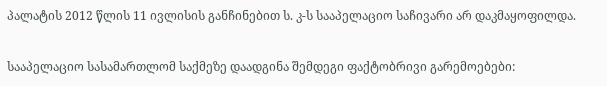პალატის 2012 წლის 11 ივლისის განჩინებით ს. კ-ს სააპელაციო საჩივარი არ დაკმაყოფილდა.

სააპელაციო სასამართლომ საქმეზე დაადგინა შემდეგი ფაქტობრივი გარემოებები: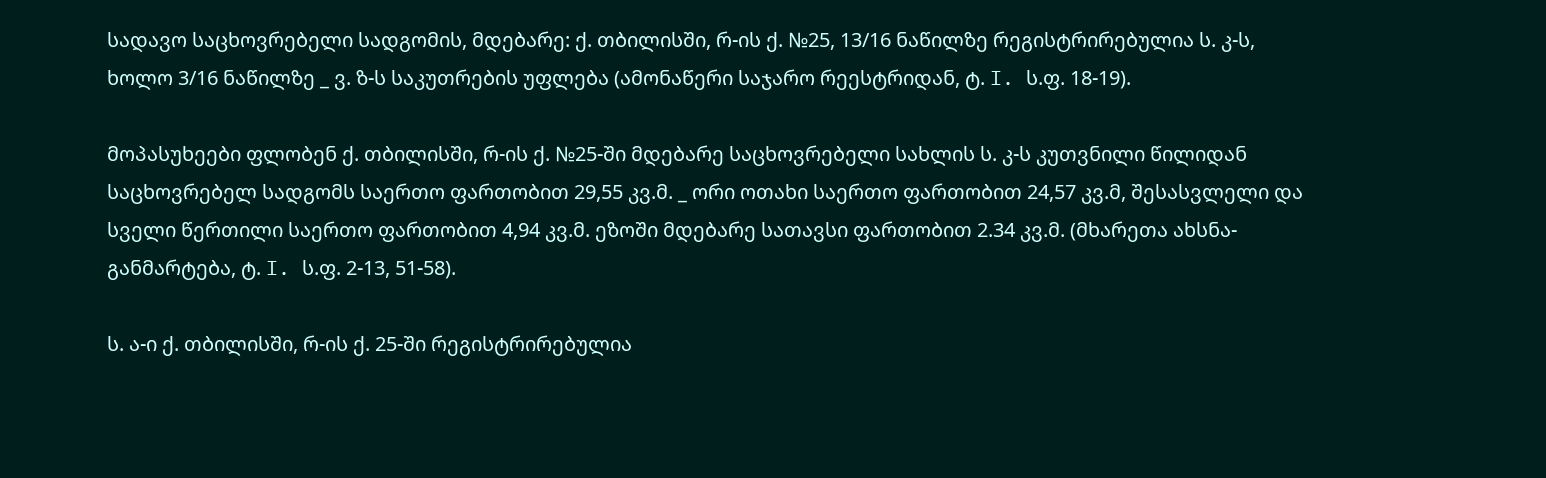სადავო საცხოვრებელი სადგომის, მდებარე: ქ. თბილისში, რ-ის ქ. №25, 13/16 ნაწილზე რეგისტრირებულია ს. კ-ს, ხოლო 3/16 ნაწილზე _ ვ. ზ-ს საკუთრების უფლება (ამონაწერი საჯარო რეესტრიდან, ტ. I. ს.ფ. 18-19).

მოპასუხეები ფლობენ ქ. თბილისში, რ-ის ქ. №25-ში მდებარე საცხოვრებელი სახლის ს. კ-ს კუთვნილი წილიდან საცხოვრებელ სადგომს საერთო ფართობით 29,55 კვ.მ. _ ორი ოთახი საერთო ფართობით 24,57 კვ.მ, შესასვლელი და სველი წერთილი საერთო ფართობით 4,94 კვ.მ. ეზოში მდებარე სათავსი ფართობით 2.34 კვ.მ. (მხარეთა ახსნა-განმარტება, ტ. I. ს.ფ. 2-13, 51-58).

ს. ა-ი ქ. თბილისში, რ-ის ქ. 25-ში რეგისტრირებულია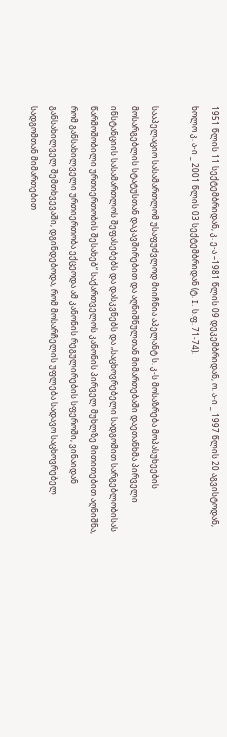1951 წლის 11 სექტემბრიდან, კ. ე-ა –1981 წლის 09 დეკემბრიდან, ო. ა-ი _ 1997 წლის 20 აგვისტოდან, ხოლო კ. ა-ი _ 2001 წლის 03 სექტემბრიდან (ტ. I. ს.ფ. 71-74).

სააპელაციო სასამართლომ უსაფუძვლოდ მიიჩნია აპელანტ ს. კ-ს მოსაზრება მოპასუხეების მოსარგებლის სტატუსთან დაკავშირებით და აღნიშნულთან მიმართებაში დაეთანხმა პირველი ინსტანციის სასამართლოს შეფასებებს და დასკვნებს და „საცხოვრებელი სადგომით სარგებლობისას წარმოშობილი ურთიერთობის შესახებ“ საქართველოს კანონის პირველ მუხლზე მითითებით აღნიშნა, რომ განსახილველი ურთიერთობა ექცეოდა ამ კანონის რეგულირების სფეროში, ვინაიდან განსახილველ შემთხვევაში, დგინდებოდა, რომ მოსარჩელის უფლება სადავო საცხოვრებელ სადგომთან მიმართებით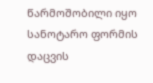წარმოშობილი იყო სანოტარო ფორმის დაცვის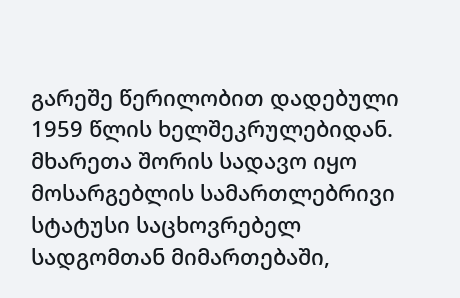გარეშე წერილობით დადებული 1959 წლის ხელშეკრულებიდან. მხარეთა შორის სადავო იყო მოსარგებლის სამართლებრივი სტატუსი საცხოვრებელ სადგომთან მიმართებაში,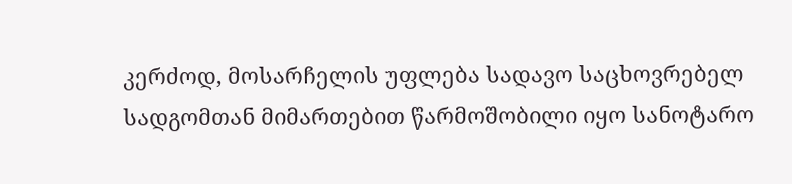კერძოდ, მოსარჩელის უფლება სადავო საცხოვრებელ სადგომთან მიმართებით წარმოშობილი იყო სანოტარო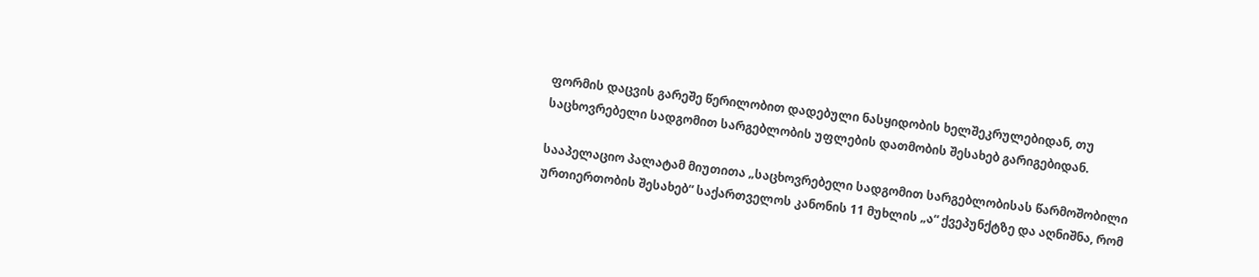ფორმის დაცვის გარეშე წერილობით დადებული ნასყიდობის ხელშეკრულებიდან, თუ საცხოვრებელი სადგომით სარგებლობის უფლების დათმობის შესახებ გარიგებიდან.

სააპელაციო პალატამ მიუთითა „საცხოვრებელი სადგომით სარგებლობისას წარმოშობილი ურთიერთობის შესახებ“ საქართველოს კანონის 11 მუხლის „ა“ ქვეპუნქტზე და აღნიშნა, რომ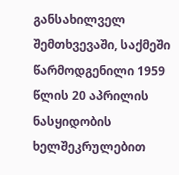განსახილველ შემთხვევაში, საქმეში წარმოდგენილი 1959 წლის 20 აპრილის ნასყიდობის ხელშეკრულებით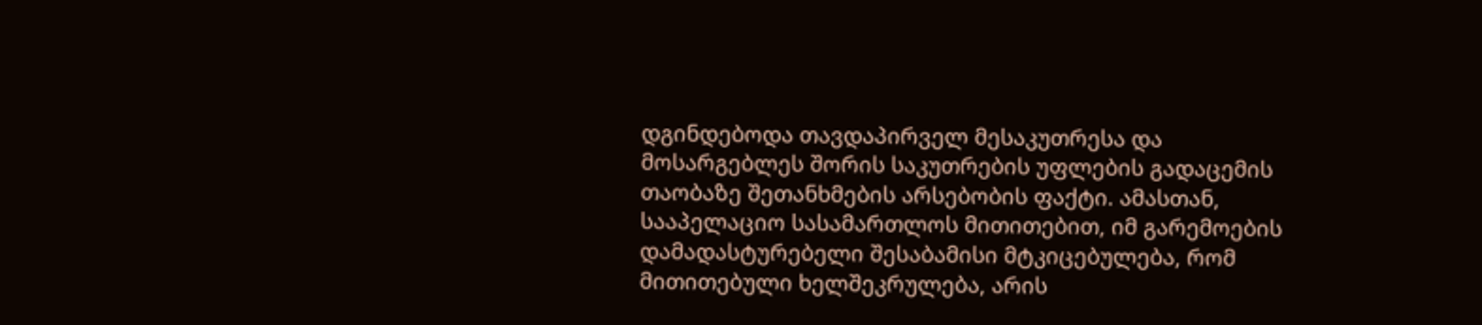დგინდებოდა თავდაპირველ მესაკუთრესა და მოსარგებლეს შორის საკუთრების უფლების გადაცემის თაობაზე შეთანხმების არსებობის ფაქტი. ამასთან, სააპელაციო სასამართლოს მითითებით, იმ გარემოების დამადასტურებელი შესაბამისი მტკიცებულება, რომ მითითებული ხელშეკრულება, არის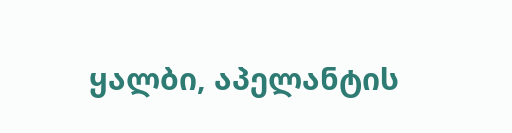ყალბი, აპელანტის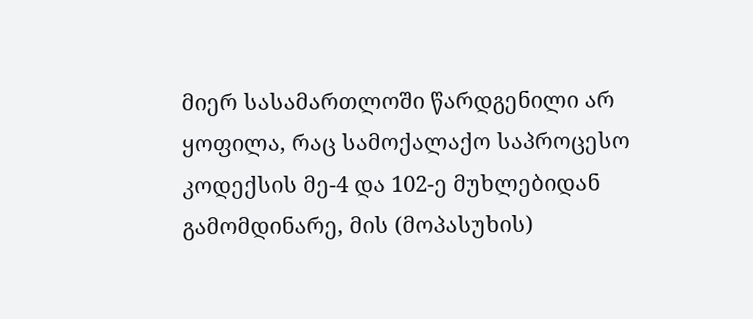მიერ სასამართლოში წარდგენილი არ ყოფილა, რაც სამოქალაქო საპროცესო კოდექსის მე-4 და 102-ე მუხლებიდან გამომდინარე, მის (მოპასუხის)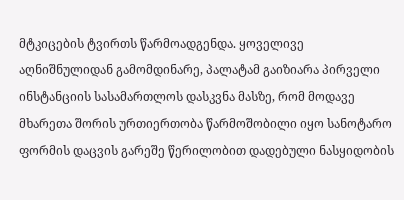მტკიცების ტვირთს წარმოადგენდა. ყოველივე აღნიშნულიდან გამომდინარე, პალატამ გაიზიარა პირველი ინსტანციის სასამართლოს დასკვნა მასზე, რომ მოდავე მხარეთა შორის ურთიერთობა წარმოშობილი იყო სანოტარო ფორმის დაცვის გარეშე წერილობით დადებული ნასყიდობის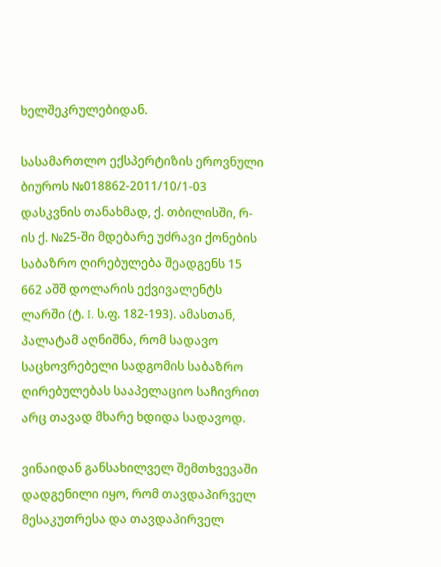ხელშეკრულებიდან.

სასამართლო ექსპერტიზის ეროვნული ბიუროს №018862-2011/10/1-03 დასკვნის თანახმად, ქ. თბილისში, რ-ის ქ. №25-ში მდებარე უძრავი ქონების საბაზრო ღირებულება შეადგენს 15 662 აშშ დოლარის ექვივალენტს ლარში (ტ. I. ს.ფ. 182-193). ამასთან, პალატამ აღნიშნა, რომ სადავო საცხოვრებელი სადგომის საბაზრო ღირებულებას სააპელაციო საჩივრით არც თავად მხარე ხდიდა სადავოდ.

ვინაიდან განსახილველ შემთხვევაში დადგენილი იყო, რომ თავდაპირველ მესაკუთრესა და თავდაპირველ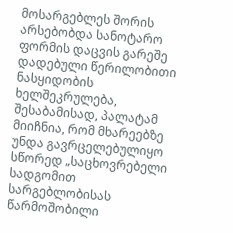მოსარგებლეს შორის არსებობდა სანოტარო ფორმის დაცვის გარეშე დადებული წერილობითი ნასყიდობის ხელშეკრულება, შესაბამისად, პალატამ მიიჩნია, რომ მხარეებზე უნდა გავრცელებულიყო სწორედ „საცხოვრებელი სადგომით სარგებლობისას წარმოშობილი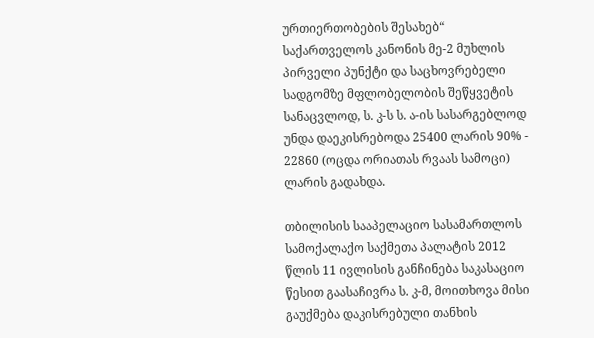ურთიერთობების შესახებ“ საქართველოს კანონის მე-2 მუხლის პირველი პუნქტი და საცხოვრებელი სადგომზე მფლობელობის შეწყვეტის სანაცვლოდ, ს. კ-ს ს. ა-ის სასარგებლოდ უნდა დაეკისრებოდა 25400 ლარის 90% - 22860 (ოცდა ორიათას რვაას სამოცი) ლარის გადახდა.

თბილისის სააპელაციო სასამართლოს სამოქალაქო საქმეთა პალატის 2012 წლის 11 ივლისის განჩინება საკასაციო წესით გაასაჩივრა ს. კ-მ, მოითხოვა მისი გაუქმება დაკისრებული თანხის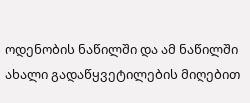ოდენობის ნაწილში და ამ ნაწილში ახალი გადაწყვეტილების მიღებით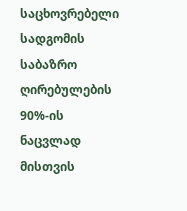საცხოვრებელი სადგომის საბაზრო ღირებულების 90%-ის ნაცვლად მისთვის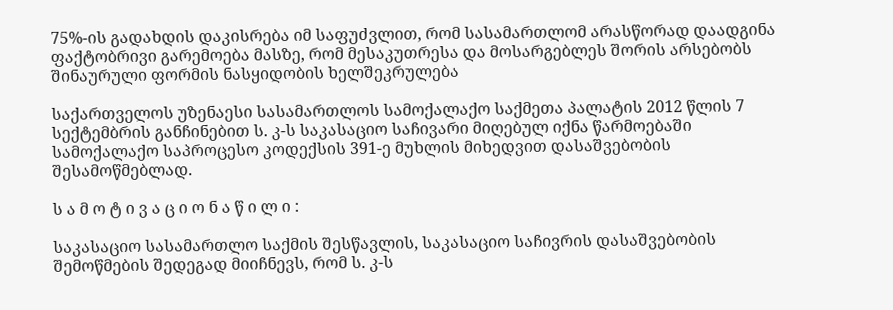75%-ის გადახდის დაკისრება იმ საფუძვლით, რომ სასამართლომ არასწორად დაადგინა ფაქტობრივი გარემოება მასზე, რომ მესაკუთრესა და მოსარგებლეს შორის არსებობს შინაურული ფორმის ნასყიდობის ხელშეკრულება

საქართველოს უზენაესი სასამართლოს სამოქალაქო საქმეთა პალატის 2012 წლის 7 სექტემბრის განჩინებით ს. კ-ს საკასაციო საჩივარი მიღებულ იქნა წარმოებაში სამოქალაქო საპროცესო კოდექსის 391-ე მუხლის მიხედვით დასაშვებობის შესამოწმებლად.

ს ა მ ო ტ ი ვ ა ც ი ო ნ ა წ ი ლ ი :

საკასაციო სასამართლო საქმის შესწავლის, საკასაციო საჩივრის დასაშვებობის შემოწმების შედეგად მიიჩნევს, რომ ს. კ-ს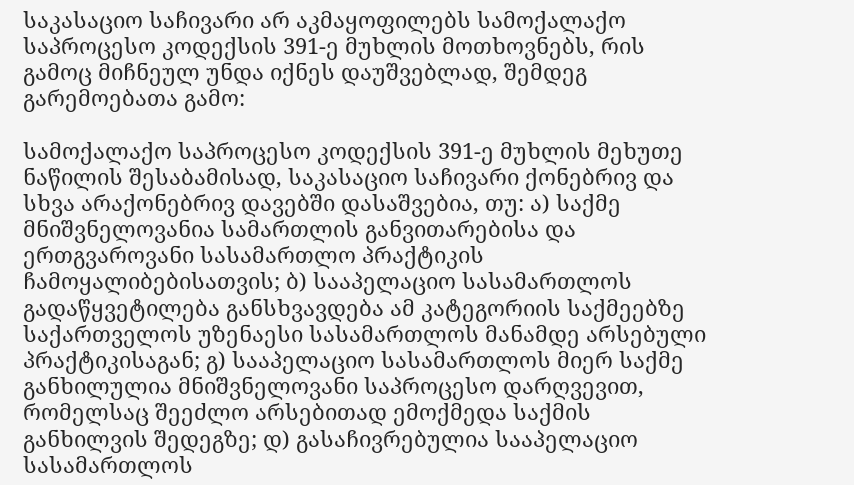საკასაციო საჩივარი არ აკმაყოფილებს სამოქალაქო საპროცესო კოდექსის 391-ე მუხლის მოთხოვნებს, რის გამოც მიჩნეულ უნდა იქნეს დაუშვებლად, შემდეგ გარემოებათა გამო:

სამოქალაქო საპროცესო კოდექსის 391-ე მუხლის მეხუთე ნაწილის შესაბამისად, საკასაციო საჩივარი ქონებრივ და სხვა არაქონებრივ დავებში დასაშვებია, თუ: ა) საქმე მნიშვნელოვანია სამართლის განვითარებისა და ერთგვაროვანი სასამართლო პრაქტიკის ჩამოყალიბებისათვის; ბ) სააპელაციო სასამართლოს გადაწყვეტილება განსხვავდება ამ კატეგორიის საქმეებზე საქართველოს უზენაესი სასამართლოს მანამდე არსებული პრაქტიკისაგან; გ) სააპელაციო სასამართლოს მიერ საქმე განხილულია მნიშვნელოვანი საპროცესო დარღვევით, რომელსაც შეეძლო არსებითად ემოქმედა საქმის განხილვის შედეგზე; დ) გასაჩივრებულია სააპელაციო სასამართლოს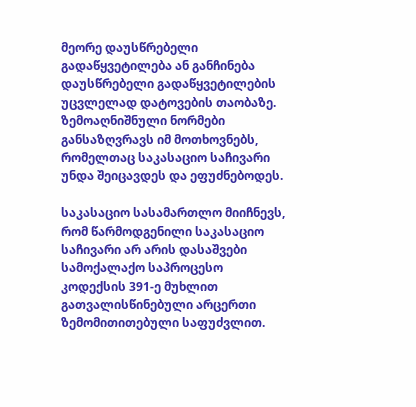მეორე დაუსწრებელი გადაწყვეტილება ან განჩინება დაუსწრებელი გადაწყვეტილების უცვლელად დატოვების თაობაზე. ზემოაღნიშნული ნორმები განსაზღვრავს იმ მოთხოვნებს, რომელთაც საკასაციო საჩივარი უნდა შეიცავდეს და ეფუძნებოდეს.

საკასაციო სასამართლო მიიჩნევს, რომ წარმოდგენილი საკასაციო საჩივარი არ არის დასაშვები სამოქალაქო საპროცესო კოდექსის 391-ე მუხლით გათვალისწინებული არცერთი ზემომითითებული საფუძვლით.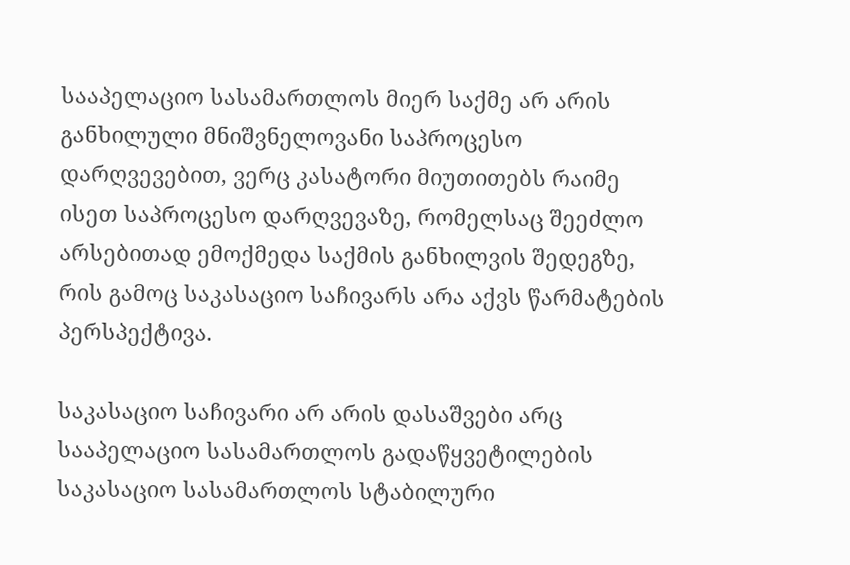სააპელაციო სასამართლოს მიერ საქმე არ არის განხილული მნიშვნელოვანი საპროცესო დარღვევებით, ვერც კასატორი მიუთითებს რაიმე ისეთ საპროცესო დარღვევაზე, რომელსაც შეეძლო არსებითად ემოქმედა საქმის განხილვის შედეგზე, რის გამოც საკასაციო საჩივარს არა აქვს წარმატების პერსპექტივა.

საკასაციო საჩივარი არ არის დასაშვები არც სააპელაციო სასამართლოს გადაწყვეტილების საკასაციო სასამართლოს სტაბილური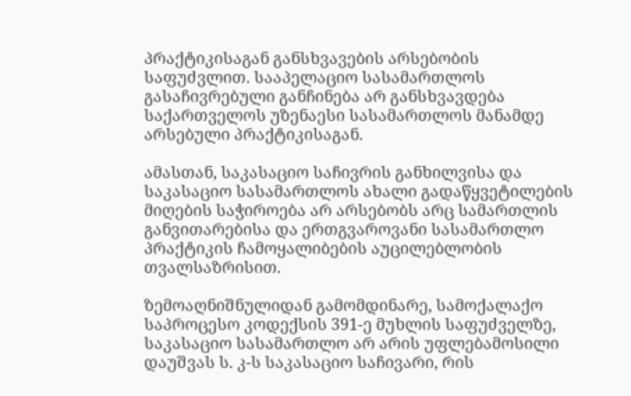პრაქტიკისაგან განსხვავების არსებობის საფუძვლით. სააპელაციო სასამართლოს გასაჩივრებული განჩინება არ განსხვავდება საქართველოს უზენაესი სასამართლოს მანამდე არსებული პრაქტიკისაგან.

ამასთან, საკასაციო საჩივრის განხილვისა და საკასაციო სასამართლოს ახალი გადაწყვეტილების მიღების საჭიროება არ არსებობს არც სამართლის განვითარებისა და ერთგვაროვანი სასამართლო პრაქტიკის ჩამოყალიბების აუცილებლობის თვალსაზრისით.

ზემოაღნიშნულიდან გამომდინარე, სამოქალაქო საპროცესო კოდექსის 391-ე მუხლის საფუძველზე, საკასაციო სასამართლო არ არის უფლებამოსილი დაუშვას ს. კ-ს საკასაციო საჩივარი, რის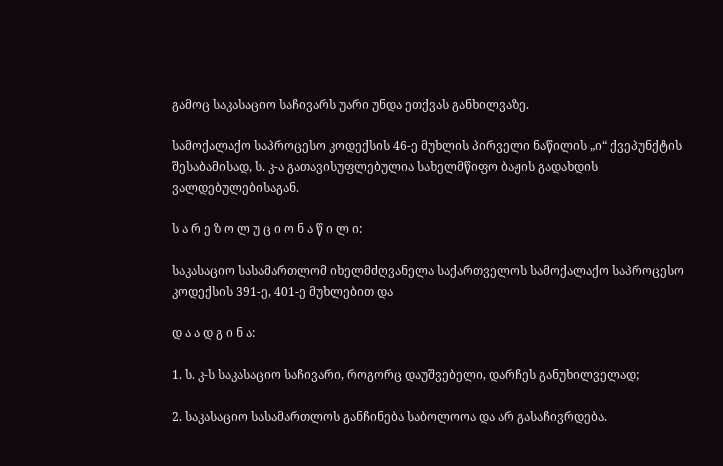გამოც საკასაციო საჩივარს უარი უნდა ეთქვას განხილვაზე.

სამოქალაქო საპროცესო კოდექსის 46-ე მუხლის პირველი ნაწილის „ი“ ქვეპუნქტის შესაბამისად, ს. კ-ა გათავისუფლებულია სახელმწიფო ბაჟის გადახდის ვალდებულებისაგან.

ს ა რ ე ზ ო ლ უ ც ი ო ნ ა წ ი ლ ი:

საკასაციო სასამართლომ იხელმძღვანელა საქართველოს სამოქალაქო საპროცესო კოდექსის 391-ე, 401-ე მუხლებით და

დ ა ა დ გ ი ნ ა:

1. ს. კ-ს საკასაციო საჩივარი, როგორც დაუშვებელი, დარჩეს განუხილველად;

2. საკასაციო სასამართლოს განჩინება საბოლოოა და არ გასაჩივრდება.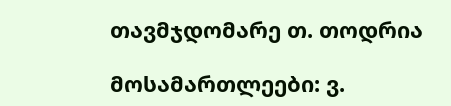თავმჯდომარე თ. თოდრია

მოსამართლეები: ვ.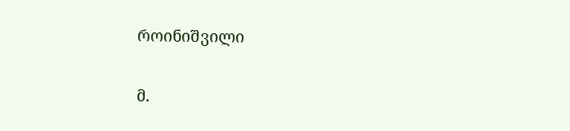როინიშვილი

მ.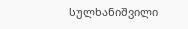სულხანიშვილი